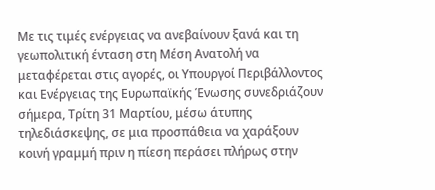Με τις τιμές ενέργειας να ανεβαίνουν ξανά και τη γεωπολιτική ένταση στη Μέση Ανατολή να μεταφέρεται στις αγορές, οι Υπουργοί Περιβάλλοντος και Ενέργειας της Ευρωπαϊκής Ένωσης συνεδριάζουν σήμερα, Τρίτη 31 Μαρτίου, μέσω άτυπης τηλεδιάσκεψης, σε μια προσπάθεια να χαράξουν κοινή γραμμή πριν η πίεση περάσει πλήρως στην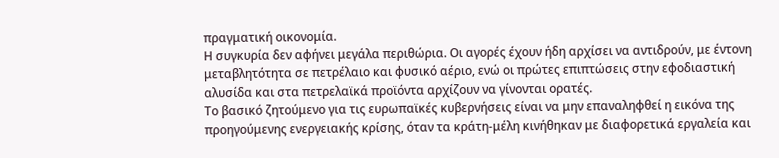πραγματική οικονομία.
Η συγκυρία δεν αφήνει μεγάλα περιθώρια. Οι αγορές έχουν ήδη αρχίσει να αντιδρούν, με έντονη μεταβλητότητα σε πετρέλαιο και φυσικό αέριο, ενώ οι πρώτες επιπτώσεις στην εφοδιαστική αλυσίδα και στα πετρελαϊκά προϊόντα αρχίζουν να γίνονται ορατές.
Το βασικό ζητούμενο για τις ευρωπαϊκές κυβερνήσεις είναι να μην επαναληφθεί η εικόνα της προηγούμενης ενεργειακής κρίσης, όταν τα κράτη-μέλη κινήθηκαν με διαφορετικά εργαλεία και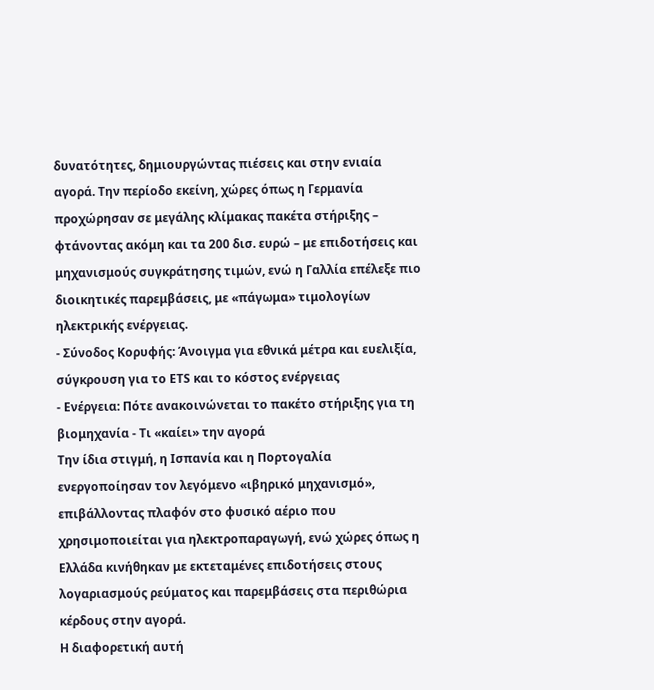δυνατότητες, δημιουργώντας πιέσεις και στην ενιαία αγορά. Την περίοδο εκείνη, χώρες όπως η Γερμανία προχώρησαν σε μεγάλης κλίμακας πακέτα στήριξης – φτάνοντας ακόμη και τα 200 δισ. ευρώ – με επιδοτήσεις και μηχανισμούς συγκράτησης τιμών, ενώ η Γαλλία επέλεξε πιο διοικητικές παρεμβάσεις, με «πάγωμα» τιμολογίων ηλεκτρικής ενέργειας.
- Σύνοδος Κορυφής: Άνοιγμα για εθνικά μέτρα και ευελιξία, σύγκρουση για το ETS και το κόστος ενέργειας
- Ενέργεια: Πότε ανακοινώνεται το πακέτο στήριξης για τη βιομηχανία - Τι «καίει» την αγορά
Την ίδια στιγμή, η Ισπανία και η Πορτογαλία ενεργοποίησαν τον λεγόμενο «ιβηρικό μηχανισμό», επιβάλλοντας πλαφόν στο φυσικό αέριο που χρησιμοποιείται για ηλεκτροπαραγωγή, ενώ χώρες όπως η Ελλάδα κινήθηκαν με εκτεταμένες επιδοτήσεις στους λογαριασμούς ρεύματος και παρεμβάσεις στα περιθώρια κέρδους στην αγορά.
Η διαφορετική αυτή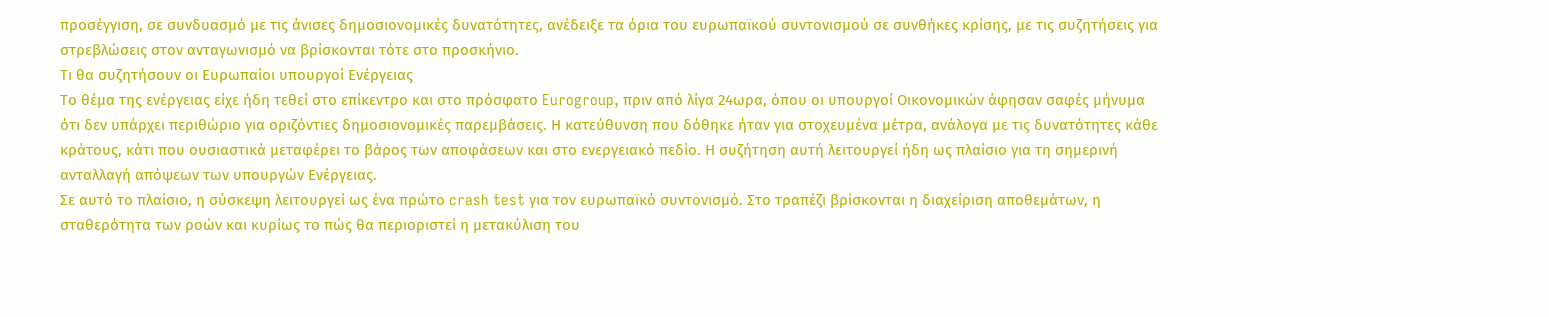προσέγγιση, σε συνδυασμό με τις άνισες δημοσιονομικές δυνατότητες, ανέδειξε τα όρια του ευρωπαϊκού συντονισμού σε συνθήκες κρίσης, με τις συζητήσεις για στρεβλώσεις στον ανταγωνισμό να βρίσκονται τότε στο προσκήνιο.
Τι θα συζητήσουν οι Ευρωπαίοι υπουργοί Ενέργειας
Το θέμα της ενέργειας είχε ήδη τεθεί στο επίκεντρο και στο πρόσφατο Eurogroup, πριν από λίγα 24ωρα, όπου οι υπουργοί Οικονομικών άφησαν σαφές μήνυμα ότι δεν υπάρχει περιθώριο για οριζόντιες δημοσιονομικές παρεμβάσεις. Η κατεύθυνση που δόθηκε ήταν για στοχευμένα μέτρα, ανάλογα με τις δυνατότητες κάθε κράτους, κάτι που ουσιαστικά μεταφέρει το βάρος των αποφάσεων και στο ενεργειακό πεδίο. Η συζήτηση αυτή λειτουργεί ήδη ως πλαίσιο για τη σημερινή ανταλλαγή απόψεων των υπουργών Ενέργειας.
Σε αυτό το πλαίσιο, η σύσκεψη λειτουργεί ως ένα πρώτο crash test για τον ευρωπαϊκό συντονισμό. Στο τραπέζι βρίσκονται η διαχείριση αποθεμάτων, η σταθερότητα των ροών και κυρίως το πώς θα περιοριστεί η μετακύλιση του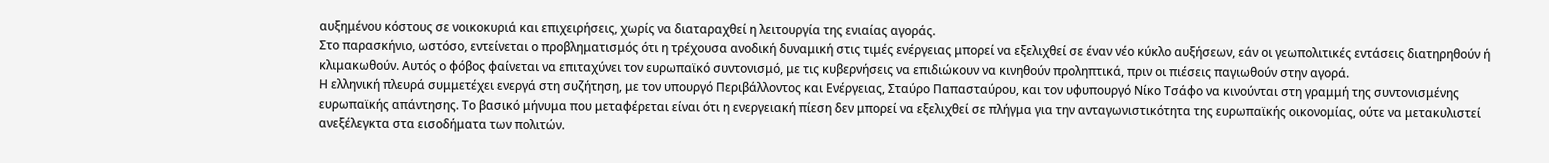αυξημένου κόστους σε νοικοκυριά και επιχειρήσεις, χωρίς να διαταραχθεί η λειτουργία της ενιαίας αγοράς.
Στο παρασκήνιο, ωστόσο, εντείνεται ο προβληματισμός ότι η τρέχουσα ανοδική δυναμική στις τιμές ενέργειας μπορεί να εξελιχθεί σε έναν νέο κύκλο αυξήσεων, εάν οι γεωπολιτικές εντάσεις διατηρηθούν ή κλιμακωθούν. Αυτός ο φόβος φαίνεται να επιταχύνει τον ευρωπαϊκό συντονισμό, με τις κυβερνήσεις να επιδιώκουν να κινηθούν προληπτικά, πριν οι πιέσεις παγιωθούν στην αγορά.
Η ελληνική πλευρά συμμετέχει ενεργά στη συζήτηση, με τον υπουργό Περιβάλλοντος και Ενέργειας, Σταύρο Παπασταύρου, και τον υφυπουργό Νίκο Τσάφο να κινούνται στη γραμμή της συντονισμένης ευρωπαϊκής απάντησης. Το βασικό μήνυμα που μεταφέρεται είναι ότι η ενεργειακή πίεση δεν μπορεί να εξελιχθεί σε πλήγμα για την ανταγωνιστικότητα της ευρωπαϊκής οικονομίας, ούτε να μετακυλιστεί ανεξέλεγκτα στα εισοδήματα των πολιτών.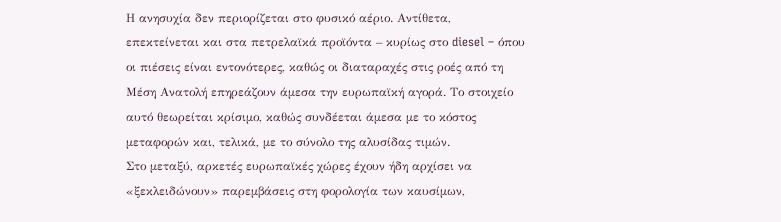Η ανησυχία δεν περιορίζεται στο φυσικό αέριο. Αντίθετα, επεκτείνεται και στα πετρελαϊκά προϊόντα – κυρίως στο diesel – όπου οι πιέσεις είναι εντονότερες, καθώς οι διαταραχές στις ροές από τη Μέση Ανατολή επηρεάζουν άμεσα την ευρωπαϊκή αγορά. Το στοιχείο αυτό θεωρείται κρίσιμο, καθώς συνδέεται άμεσα με το κόστος μεταφορών και, τελικά, με το σύνολο της αλυσίδας τιμών.
Στο μεταξύ, αρκετές ευρωπαϊκές χώρες έχουν ήδη αρχίσει να «ξεκλειδώνουν» παρεμβάσεις στη φορολογία των καυσίμων,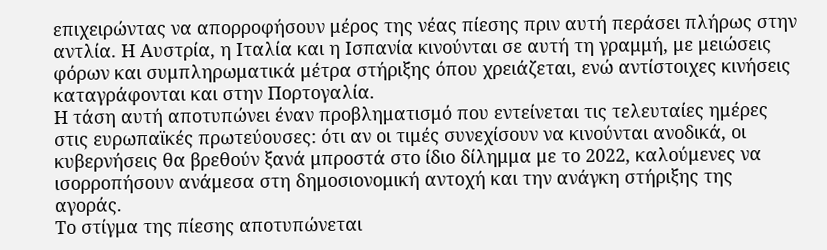επιχειρώντας να απορροφήσουν μέρος της νέας πίεσης πριν αυτή περάσει πλήρως στην αντλία. Η Αυστρία, η Ιταλία και η Ισπανία κινούνται σε αυτή τη γραμμή, με μειώσεις φόρων και συμπληρωματικά μέτρα στήριξης όπου χρειάζεται, ενώ αντίστοιχες κινήσεις καταγράφονται και στην Πορτογαλία.
Η τάση αυτή αποτυπώνει έναν προβληματισμό που εντείνεται τις τελευταίες ημέρες στις ευρωπαϊκές πρωτεύουσες: ότι αν οι τιμές συνεχίσουν να κινούνται ανοδικά, οι κυβερνήσεις θα βρεθούν ξανά μπροστά στο ίδιο δίλημμα με το 2022, καλούμενες να ισορροπήσουν ανάμεσα στη δημοσιονομική αντοχή και την ανάγκη στήριξης της αγοράς.
Το στίγμα της πίεσης αποτυπώνεται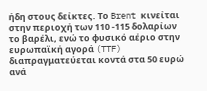ήδη στους δείκτες. Το Brent κινείται στην περιοχή των 110 -115 δολαρίων το βαρέλι, ενώ το φυσικό αέριο στην ευρωπαϊκή αγορά (TTF) διαπραγματεύεται κοντά στα 50 ευρώ ανά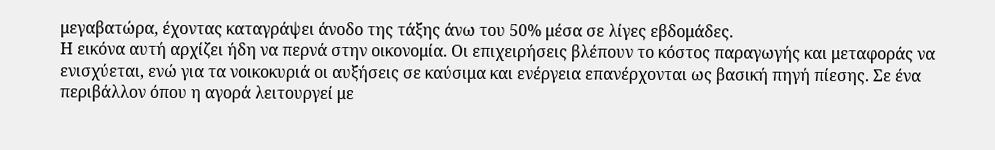μεγαβατώρα, έχοντας καταγράψει άνοδο της τάξης άνω του 50% μέσα σε λίγες εβδομάδες.
Η εικόνα αυτή αρχίζει ήδη να περνά στην οικονομία. Οι επιχειρήσεις βλέπουν το κόστος παραγωγής και μεταφοράς να ενισχύεται, ενώ για τα νοικοκυριά οι αυξήσεις σε καύσιμα και ενέργεια επανέρχονται ως βασική πηγή πίεσης. Σε ένα περιβάλλον όπου η αγορά λειτουργεί με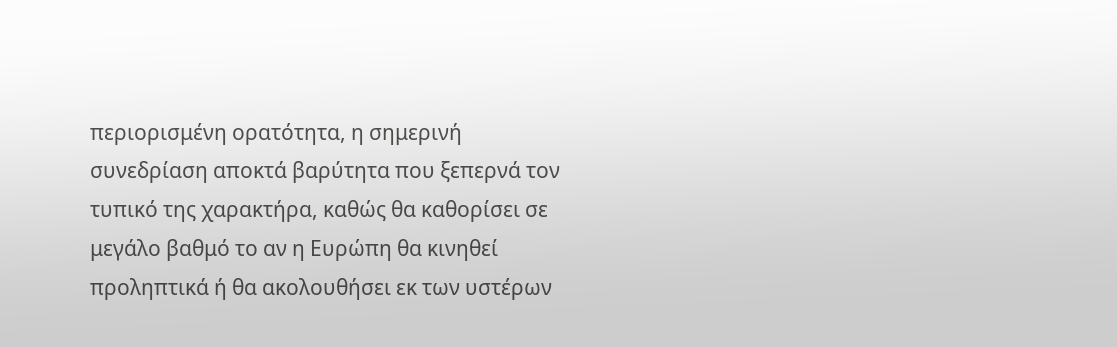περιορισμένη ορατότητα, η σημερινή συνεδρίαση αποκτά βαρύτητα που ξεπερνά τον τυπικό της χαρακτήρα, καθώς θα καθορίσει σε μεγάλο βαθμό το αν η Ευρώπη θα κινηθεί προληπτικά ή θα ακολουθήσει εκ των υστέρων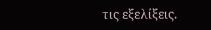τις εξελίξεις.